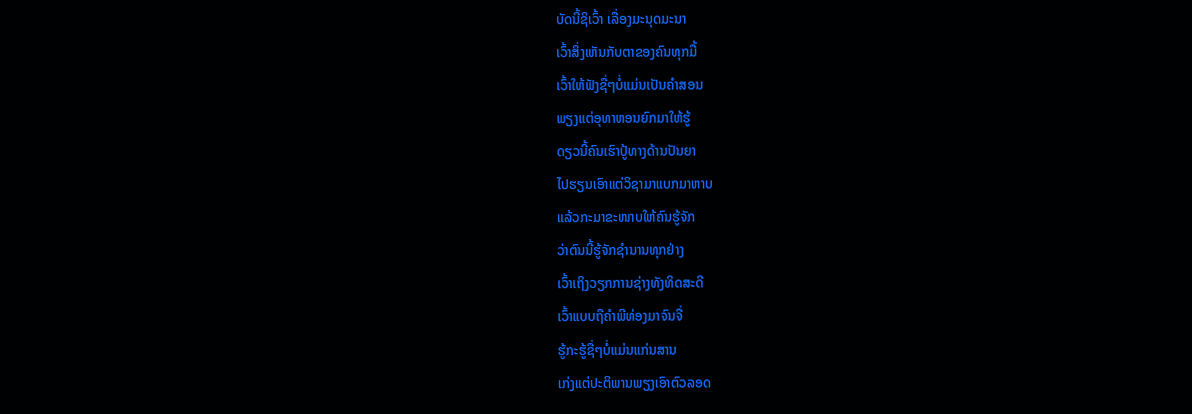ບັດນີ້ຊິເວົ້າ ເລື່ອງມະນຸດມະນາ
ເວົ້າສິ່ງເຫັນກັບຕາຂອງຄົນທຸກມື້
ເວົ້າໃຫ້ຟັງຊື່ໆບໍ່ແມ່ນເປັນຄໍາສອນ
ພຽງແຕ່ອຸທາຫອນຍົກມາໃຫ້ຮູ້
ດຽວນີ້ຄົນເຮົາປູ້ທາງດ້ານປັນຍາ
ໄປຮຽນເອົາແຕ່ວິຊາມາແບກມາຫາບ
ແລ້ວກະມາຂະໜາບໃຫ້ຄົນຮູ້ຈັກ
ວ່າຕົນນີ້ຮູ້ຈັກຊໍານານທຸກຢ່າງ
ເວົ້າເຖິງວຽກການຊ່າງທັງທິດສະດີ
ເວົ້າແບບຖືຄໍາພີທ່ອງມາຈົນຈື່
ຮູ້ກະຮູ້ຊື່ໆບໍ່ແມ່ນແກ່ນສານ
ເກ່ງແຕ່ປະຕິພານພຽງເອົາຕົວລອດ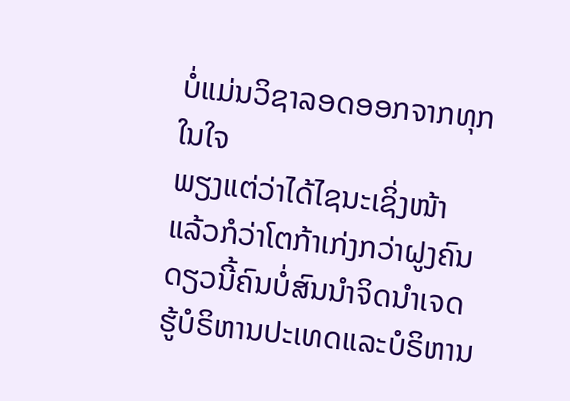ບໍ່ແມ່ນວິຊາລອດອອກຈາກທຸກໃນໃຈ
ພຽງແຕ່ວ່າໄດ້ໄຊນະເຊິ່ງໜ້າ
ແລ້ວກໍວ່າໂຕກ້າເກ່ງກວ່າຝູງຄົນ
ດຽວນີ້ຄົນບໍ່ສົນນໍາຈິດນໍາເຈດ
ຮູ້ບໍຣິຫານປະເທດແລະບໍຣິຫານ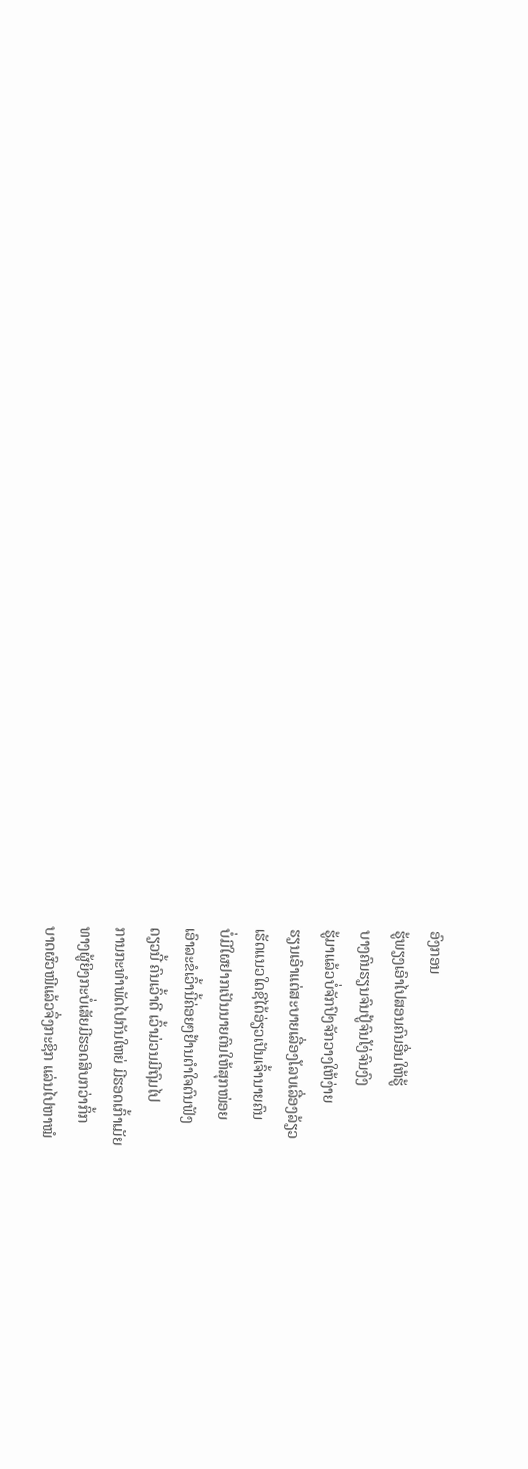ອົງກອນ
ຮູ້ພຽງເອົາໄປສອນຄົນອື່ນໃຫ້ຮູ້
ບາງຄົນຮຽນຈົນປູ້ຈົນໂງ່ຈົນງົງ
ຮູ້ມາແລ້ວບໍ່ຈັກປົງຈັກວາງໃຫ້ງ່າຍ
ຮຽນເອົາແຕ່ສະບາຍເລື່ອງໂລບເລື່ອງລ້ຽວ
ເຮັດແນວໃດຊີໄດ້ອ່ຽວເປັນເຈົ້ານາຍຄົນ
ບໍ່ມີໃຜຢາກເປັນນາຍຕົນໃຫ້ສຸກໜ່ອຍ
ເອົາລະຂໍເວົ້ານີ້ຄ່ອຍໆຢ້ານຕໍາໃຈຕົນຟັງ
ດຽວນີ້ ຄົນເວົ້າດີ ເວົ້າມ່ວນມີຖົມໄປ
ການກະທໍາພັດໄປກັນໃຫຍ່ ມີຮອດເກົ້າເມັຍ
ທາງຜູ້ຍິງກະບໍ່ເສັຍມີຮອດສິບກວ່າກິ້ກ
ບາດຜົວໜີແລ້ວຈຶ່ງກະຊິກ ແລ່ນໄປຫາໝໍ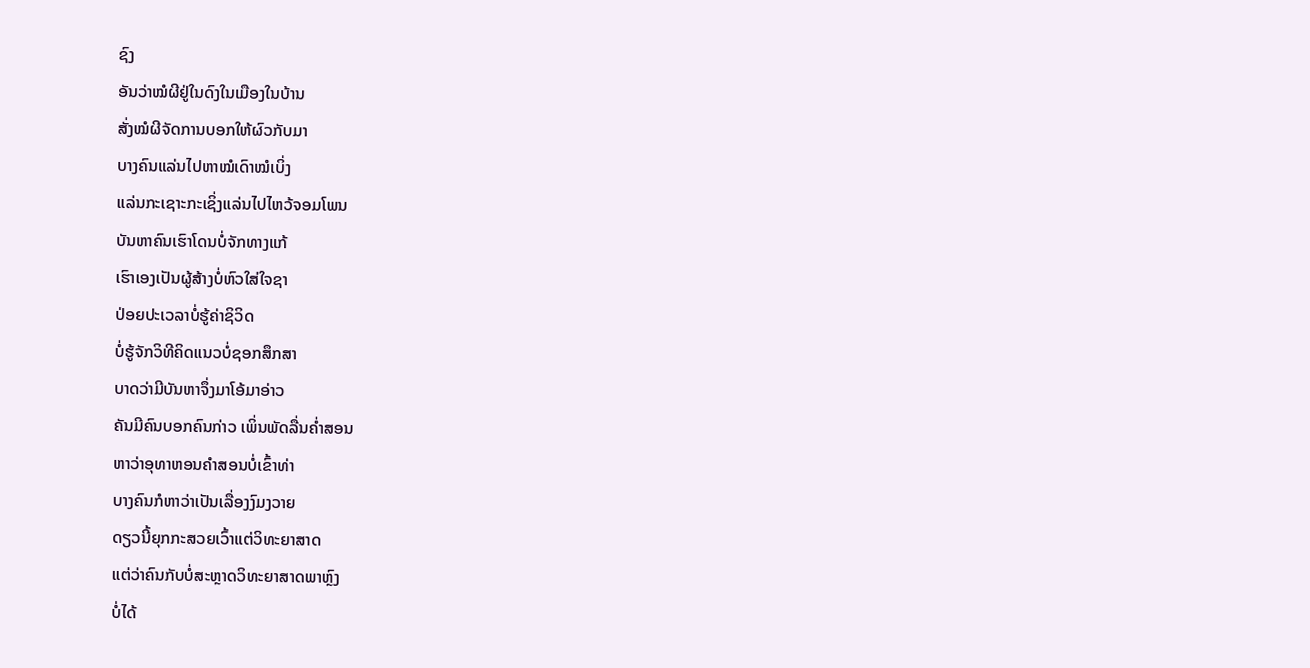ຊົງ
ອັນວ່າໝໍຜີຢູ່ໃນດົງໃນເມືອງໃນບ້ານ
ສັ່ງໝໍຜີຈັດການບອກໃຫ້ຜົວກັບມາ
ບາງຄົນແລ່ນໄປຫາໝໍເດົາໝໍເບິ່ງ
ແລ່ນກະເຊາະກະເຊິ່ງແລ່ນໄປໄຫວ້ຈອມໂພນ
ບັນຫາຄົນເຮົາໂດນບໍ່ຈັກທາງແກ້
ເຮົາເອງເປັນຜູ້ສ້າງບໍ່ຫົວໃສ່ໃຈຊາ
ປ່ອຍປະເວລາບໍ່ຮູ້ຄ່າຊິວິດ
ບໍ່ຮູ້ຈັກວິທີຄິດແນວບໍ່ຊອກສຶກສາ
ບາດວ່າມີບັນຫາຈຶ່ງມາໂອ້ມາອ່າວ
ຄັນມີຄົນບອກຄົນກ່າວ ເພິ່ນພັດລື່ນຄໍ່າສອນ
ຫາວ່າອຸທາຫອນຄໍາສອນບໍ່ເຂົ້າທ່າ
ບາງຄົນກໍຫາວ່າເປັນເລື່ອງງົມງວາຍ
ດຽວນີ້ຍຸກກະສວຍເວົ້າແຕ່ວິທະຍາສາດ
ແຕ່ວ່າຄົນກັບບໍ່ສະຫຼາດວິທະຍາສາດພາຫຼົງ
ບໍ່ໄດ້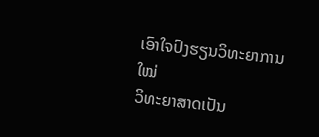ເອົາໃຈປົງຮຽນວິທະຍາການໃໝ່
ວິທະຍາສາດເປັນ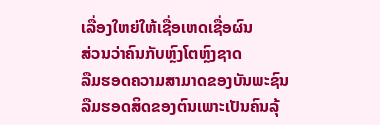ເລື່ອງໃຫຍ່ໃຫ້ເຊື່ອເຫດເຊື່ອຜົນ
ສ່ວນວ່າຄົນກັບຫຼົງໂຕຫຼົງຊາດ
ລືມຮອດຄວາມສາມາດຂອງບັນພະຊົນ
ລືມຮອດສິດຂອງຕົນເພາະເປັນຄົນລຸ້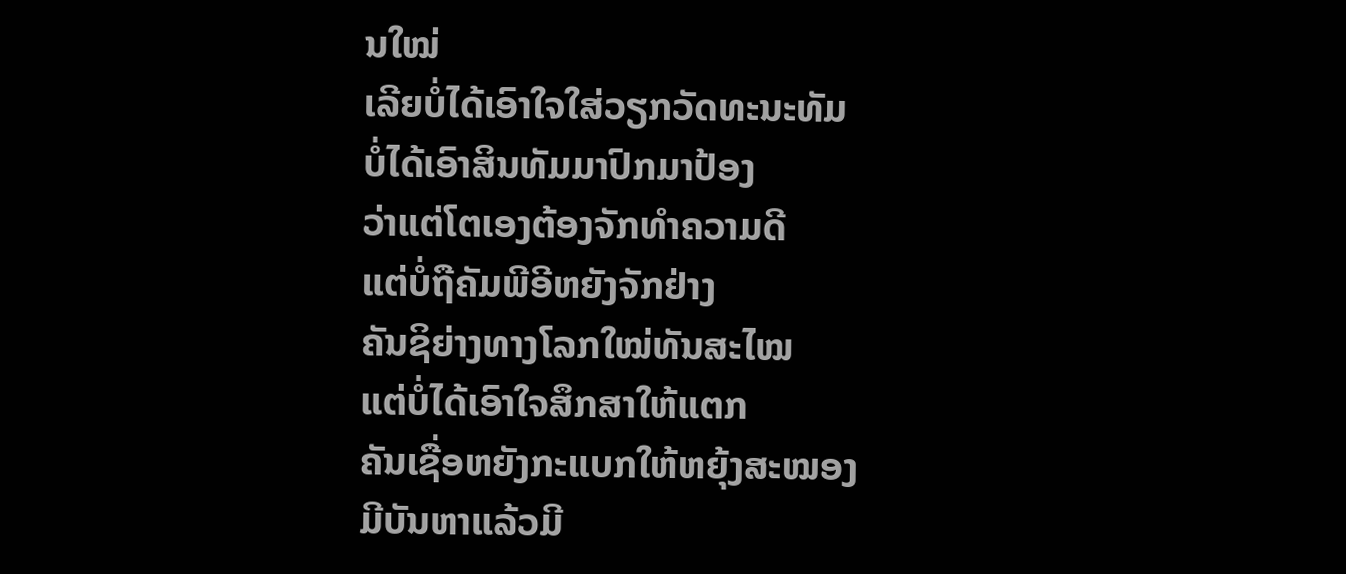ນໃໝ່
ເລີຍບໍ່ໄດ້ເອົາໃຈໃສ່ວຽກວັດທະນະທັມ
ບໍ່ໄດ້ເອົາສິນທັມມາປົກມາປ້ອງ
ວ່າແຕ່ໂຕເອງຕ້ອງຈັກທໍາຄວາມດີ
ແຕ່ບໍ່ຖືຄັມພີອີຫຍັງຈັກຢ່າງ
ຄັນຊິຍ່າງທາງໂລກໃໝ່ທັນສະໄໝ
ແຕ່ບໍ່ໄດ້ເອົາໃຈສຶກສາໃຫ້ແຕກ
ຄັນເຊື່ອຫຍັງກະແບກໃຫ້ຫຍຸ້ງສະໝອງ
ມີບັນຫາແລ້ວມີ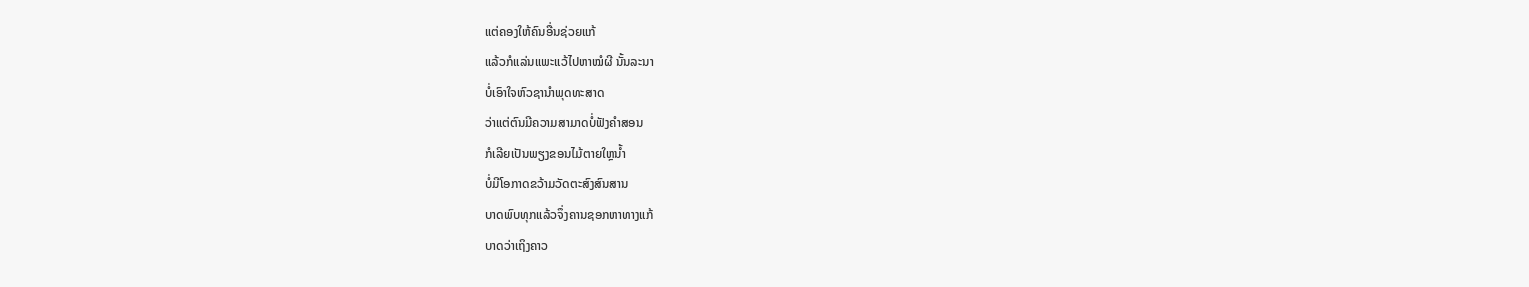ແຕ່ຄອງໃຫ້ຄົນອື່ນຊ່ວຍແກ້
ແລ້ວກໍແລ່ນແພະແວ້ໄປຫາໝໍຜີ ນັ້ນລະນາ
ບໍ່ເອົາໃຈຫົວຊານໍາພຸດທະສາດ
ວ່າແຕ່ຕົນມີຄວາມສາມາດບໍ່ຟັງຄໍາສອນ
ກໍເລີຍເປັນພຽງຂອນໄມ້ຕາຍໃຫຼນໍ້າ
ບໍ່ມີໂອກາດຂວ້າມວັດຕະສົງສົນສານ
ບາດພົບທຸກແລ້ວຈຶ່ງຄານຊອກຫາທາງແກ້
ບາດວ່າເຖິງຄາວ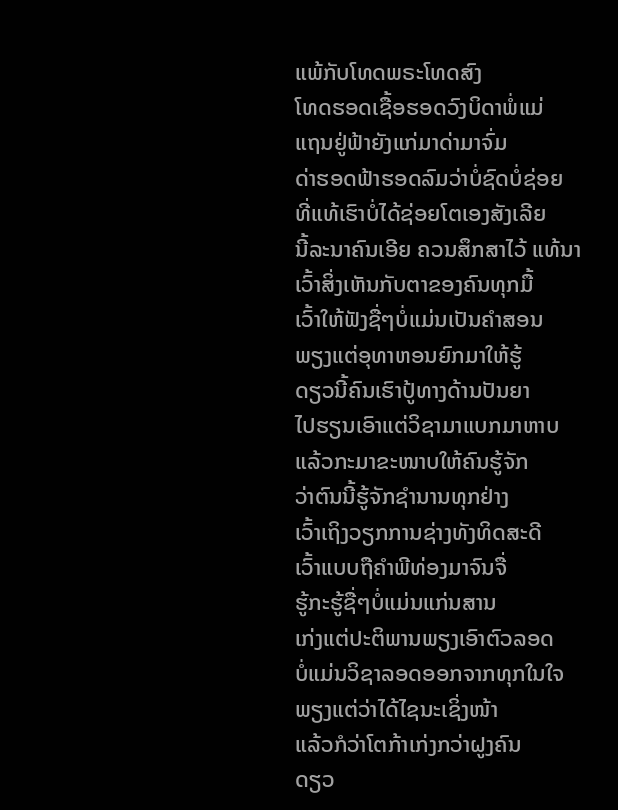ແພ້ກັບໂທດພຣະໂທດສົງ
ໂທດຮອດເຊື້ອຮອດວົງບິດາພໍ່ແມ່
ແຖນຢູ່ຟ້າຍັງແກ່ມາດ່າມາຈົ່ມ
ດ່າຮອດຟ້າຮອດລົມວ່າບໍ່ຊົດບໍ່ຊ່ອຍ
ທີ່ແທ້ເຮົາບໍ່ໄດ້ຊ່ອຍໂຕເອງສັງເລີຍ
ນີ້ລະນາຄົນເອີຍ ຄວນສຶກສາໄວ້ ແທ້ນາ
ເວົ້າສິ່ງເຫັນກັບຕາຂອງຄົນທຸກມື້
ເວົ້າໃຫ້ຟັງຊື່ໆບໍ່ແມ່ນເປັນຄໍາສອນ
ພຽງແຕ່ອຸທາຫອນຍົກມາໃຫ້ຮູ້
ດຽວນີ້ຄົນເຮົາປູ້ທາງດ້ານປັນຍາ
ໄປຮຽນເອົາແຕ່ວິຊາມາແບກມາຫາບ
ແລ້ວກະມາຂະໜາບໃຫ້ຄົນຮູ້ຈັກ
ວ່າຕົນນີ້ຮູ້ຈັກຊໍານານທຸກຢ່າງ
ເວົ້າເຖິງວຽກການຊ່າງທັງທິດສະດີ
ເວົ້າແບບຖືຄໍາພີທ່ອງມາຈົນຈື່
ຮູ້ກະຮູ້ຊື່ໆບໍ່ແມ່ນແກ່ນສານ
ເກ່ງແຕ່ປະຕິພານພຽງເອົາຕົວລອດ
ບໍ່ແມ່ນວິຊາລອດອອກຈາກທຸກໃນໃຈ
ພຽງແຕ່ວ່າໄດ້ໄຊນະເຊິ່ງໜ້າ
ແລ້ວກໍວ່າໂຕກ້າເກ່ງກວ່າຝູງຄົນ
ດຽວ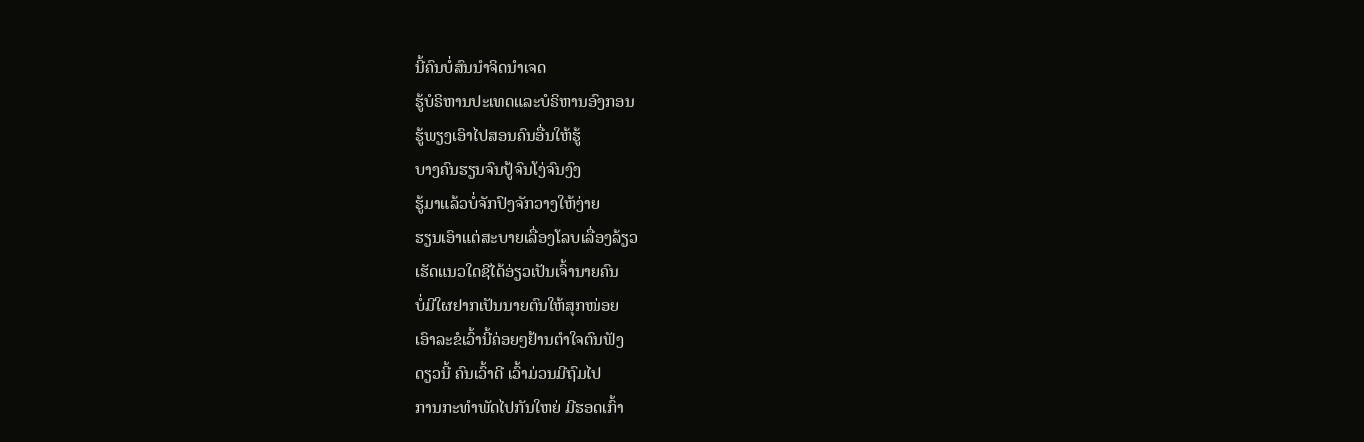ນີ້ຄົນບໍ່ສົນນໍາຈິດນໍາເຈດ
ຮູ້ບໍຣິຫານປະເທດແລະບໍຣິຫານອົງກອນ
ຮູ້ພຽງເອົາໄປສອນຄົນອື່ນໃຫ້ຮູ້
ບາງຄົນຮຽນຈົນປູ້ຈົນໂງ່ຈົນງົງ
ຮູ້ມາແລ້ວບໍ່ຈັກປົງຈັກວາງໃຫ້ງ່າຍ
ຮຽນເອົາແຕ່ສະບາຍເລື່ອງໂລບເລື່ອງລ້ຽວ
ເຮັດແນວໃດຊີໄດ້ອ່ຽວເປັນເຈົ້ານາຍຄົນ
ບໍ່ມີໃຜຢາກເປັນນາຍຕົນໃຫ້ສຸກໜ່ອຍ
ເອົາລະຂໍເວົ້ານີ້ຄ່ອຍໆຢ້ານຕໍາໃຈຕົນຟັງ
ດຽວນີ້ ຄົນເວົ້າດີ ເວົ້າມ່ວນມີຖົມໄປ
ການກະທໍາພັດໄປກັນໃຫຍ່ ມີຮອດເກົ້າ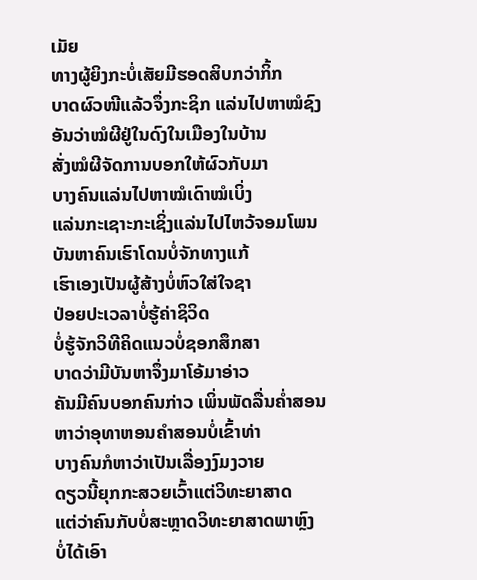ເມັຍ
ທາງຜູ້ຍິງກະບໍ່ເສັຍມີຮອດສິບກວ່າກິ້ກ
ບາດຜົວໜີແລ້ວຈຶ່ງກະຊິກ ແລ່ນໄປຫາໝໍຊົງ
ອັນວ່າໝໍຜີຢູ່ໃນດົງໃນເມືອງໃນບ້ານ
ສັ່ງໝໍຜີຈັດການບອກໃຫ້ຜົວກັບມາ
ບາງຄົນແລ່ນໄປຫາໝໍເດົາໝໍເບິ່ງ
ແລ່ນກະເຊາະກະເຊິ່ງແລ່ນໄປໄຫວ້ຈອມໂພນ
ບັນຫາຄົນເຮົາໂດນບໍ່ຈັກທາງແກ້
ເຮົາເອງເປັນຜູ້ສ້າງບໍ່ຫົວໃສ່ໃຈຊາ
ປ່ອຍປະເວລາບໍ່ຮູ້ຄ່າຊິວິດ
ບໍ່ຮູ້ຈັກວິທີຄິດແນວບໍ່ຊອກສຶກສາ
ບາດວ່າມີບັນຫາຈຶ່ງມາໂອ້ມາອ່າວ
ຄັນມີຄົນບອກຄົນກ່າວ ເພິ່ນພັດລື່ນຄໍ່າສອນ
ຫາວ່າອຸທາຫອນຄໍາສອນບໍ່ເຂົ້າທ່າ
ບາງຄົນກໍຫາວ່າເປັນເລື່ອງງົມງວາຍ
ດຽວນີ້ຍຸກກະສວຍເວົ້າແຕ່ວິທະຍາສາດ
ແຕ່ວ່າຄົນກັບບໍ່ສະຫຼາດວິທະຍາສາດພາຫຼົງ
ບໍ່ໄດ້ເອົາ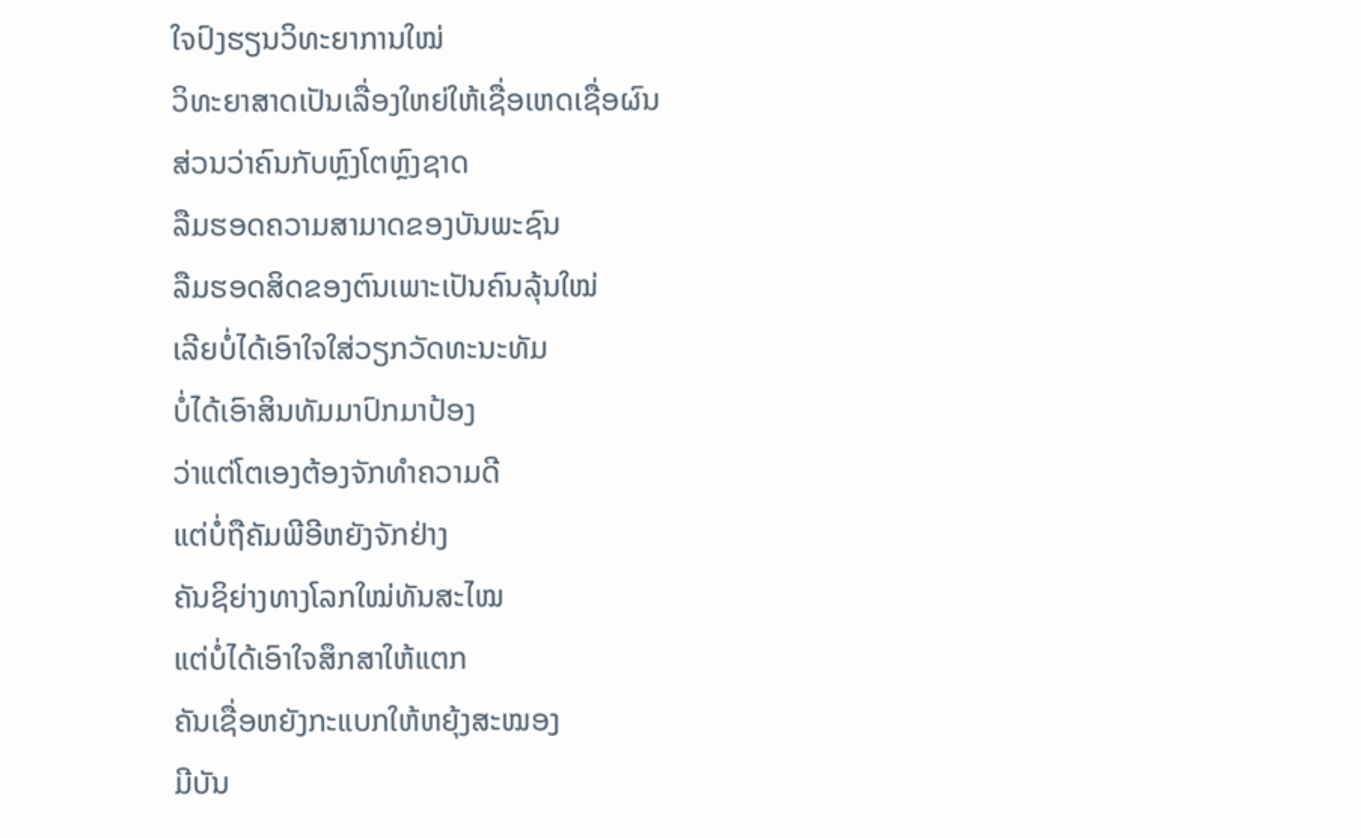ໃຈປົງຮຽນວິທະຍາການໃໝ່
ວິທະຍາສາດເປັນເລື່ອງໃຫຍ່ໃຫ້ເຊື່ອເຫດເຊື່ອຜົນ
ສ່ວນວ່າຄົນກັບຫຼົງໂຕຫຼົງຊາດ
ລືມຮອດຄວາມສາມາດຂອງບັນພະຊົນ
ລືມຮອດສິດຂອງຕົນເພາະເປັນຄົນລຸ້ນໃໝ່
ເລີຍບໍ່ໄດ້ເອົາໃຈໃສ່ວຽກວັດທະນະທັມ
ບໍ່ໄດ້ເອົາສິນທັມມາປົກມາປ້ອງ
ວ່າແຕ່ໂຕເອງຕ້ອງຈັກທໍາຄວາມດີ
ແຕ່ບໍ່ຖືຄັມພີອີຫຍັງຈັກຢ່າງ
ຄັນຊິຍ່າງທາງໂລກໃໝ່ທັນສະໄໝ
ແຕ່ບໍ່ໄດ້ເອົາໃຈສຶກສາໃຫ້ແຕກ
ຄັນເຊື່ອຫຍັງກະແບກໃຫ້ຫຍຸ້ງສະໝອງ
ມີບັນ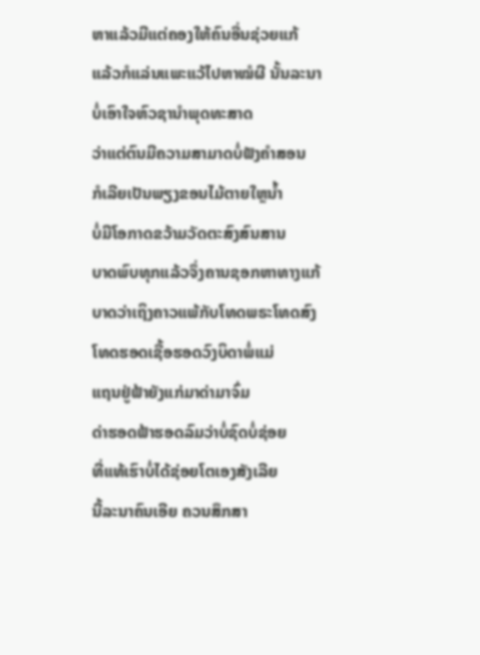ຫາແລ້ວມີແຕ່ຄອງໃຫ້ຄົນອື່ນຊ່ວຍແກ້
ແລ້ວກໍແລ່ນແພະແວ້ໄປຫາໝໍຜີ ນັ້ນລະນາ
ບໍ່ເອົາໃຈຫົວຊານໍາພຸດທະສາດ
ວ່າແຕ່ຕົນມີຄວາມສາມາດບໍ່ຟັງຄໍາສອນ
ກໍເລີຍເປັນພຽງຂອນໄມ້ຕາຍໃຫຼນໍ້າ
ບໍ່ມີໂອກາດຂວ້າມວັດຕະສົງສົນສານ
ບາດພົບທຸກແລ້ວຈຶ່ງຄານຊອກຫາທາງແກ້
ບາດວ່າເຖິງຄາວແພ້ກັບໂທດພຣະໂທດສົງ
ໂທດຮອດເຊື້ອຮອດວົງບິດາພໍ່ແມ່
ແຖນຢູ່ຟ້າຍັງແກ່ມາດ່າມາຈົ່ມ
ດ່າຮອດຟ້າຮອດລົມວ່າບໍ່ຊົດບໍ່ຊ່ອຍ
ທີ່ແທ້ເຮົາບໍ່ໄດ້ຊ່ອຍໂຕເອງສັງເລີຍ
ນີ້ລະນາຄົນເອີຍ ຄວນສຶກສາ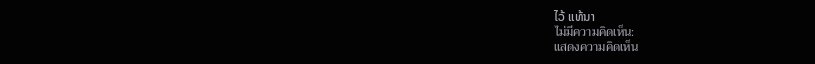ໄວ້ ແທ້ນາ
ไม่มีความคิดเห็น:
แสดงความคิดเห็น